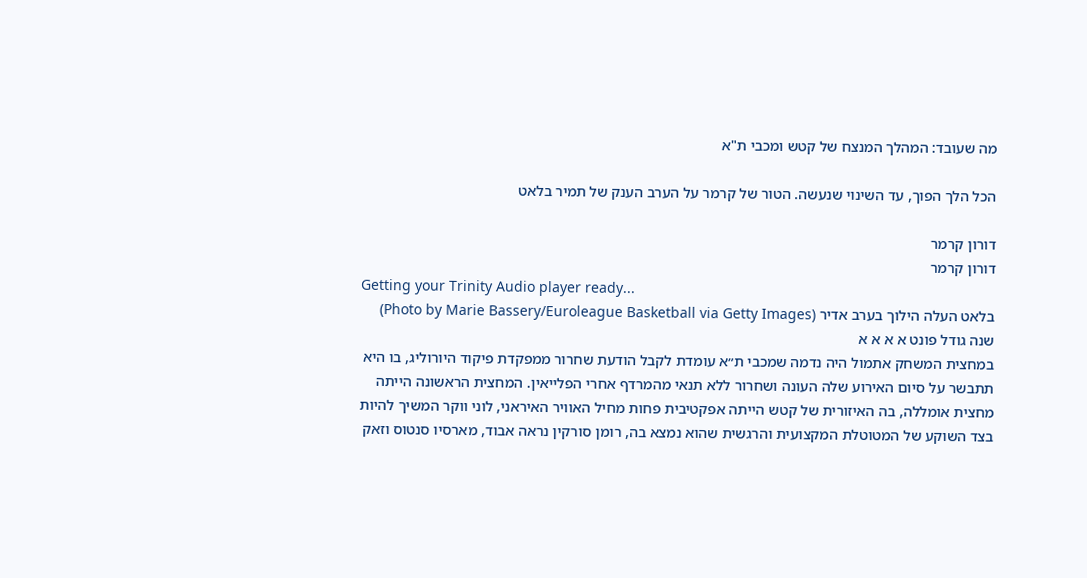מה שעובד: המהלך המנצח של קטש ומכבי ת"א

הכל הלך הפוך, עד השינוי שנעשה. הטור של קרמר על הערב הענק של תמיר בלאט

דורון קרמר
דורון קרמר
Getting your Trinity Audio player ready...
בלאט העלה הילוך בערב אדיר (Photo by Marie Bassery/Euroleague Basketball via Getty Images)
שנה גודל פונט א א א א
במחצית המשחק אתמול היה נדמה שמכבי ת״א עומדת לקבל הודעת שחרור ממפקדת פיקוד היורוליג, בו היא תתבשר על סיום האירוע שלה העונה ושחרור ללא תנאי מהמרדף אחרי הפלייאין. המחצית הראשונה הייתה מחצית אומללה, בה האיזורית של קטש הייתה אפקטיבית פחות מחיל האוויר האיראני, לוני ווקר המשיך להיות בצד השוקע של המטוטלת המקצועית והרגשית שהוא נמצא בה, רומן סורקין נראה אבוד, מארסיו סנטוס וזאק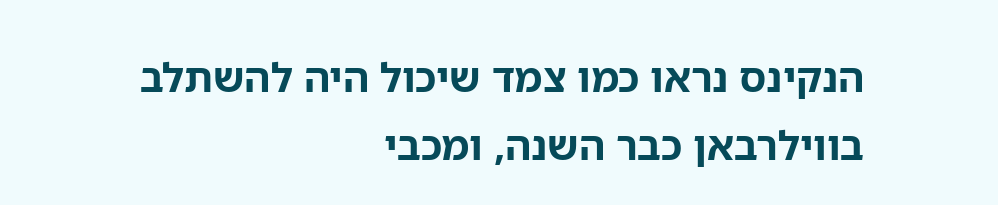הנקינס נראו כמו צמד שיכול היה להשתלב בווילרבאן כבר השנה, ומכבי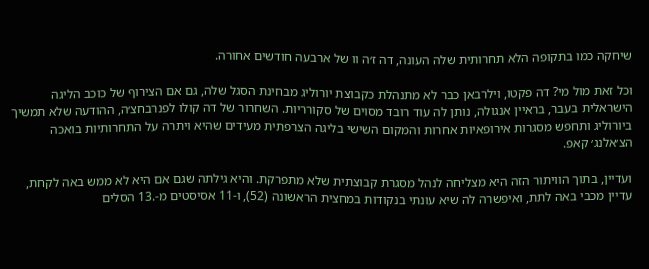שיחקה כמו בתקופה הלא תחרותית שלה העונה, דה ז׳ה וו של ארבעה חודשים אחורה.

וכל זאת מול מי? דה פקטו, וילרבאן כבר לא מתנהלת כקבוצת יורוליג מבחינת הסגל שלה, גם אם הצירוף של כוכב הליגה הישראלית בעבר, בראיין אנגולה, נותן לה עוד רובד מסוים של סקורריות. השחרור של דה קולו לפנרבחצ׳ה, ההודעה שלא תמשיך ביורוליג ותחפש מסגרות אירופאיות אחרות והמקום השישי בליגה הצרפתית מעידים שהיא ויתרה על התחרותיות בואכה הצ׳אלנג׳ קאפ.

ועדיין, בתוך הוויתור הזה היא מצליחה לנהל מסגרת קבוצתית שלא מתפרקת. והיא גילתה שגם אם היא לא ממש באה לקחת, עדיין מכבי באה לתת, ואיפשרה לה שיא עונתי בנקודות במחצית הראשונה (52), ו-11 אסיסטים מ-.13 הסלים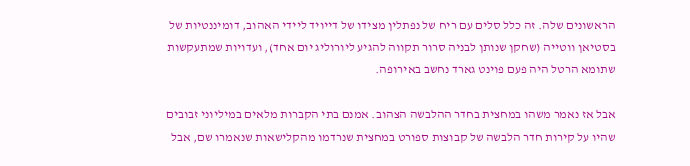הראשונים שלה. זה כלל סלים עם ריח של נפתלין מצידו של דייויד ליידי האהוב, דומיננטיות של בסטיאן ווטייה (שחקן שנותן לבניה סרור תקווה להגיע ליורוליג יום אחד), ועדויות שמתעקשות שתומא הרטל היה פעם פוינט גארד נחשב באירופה.

אבל אז נאמר משהו במחצית בחדר ההלבשה הצהוב. אמנם בתי הקברות מלאים במיליוני זבובים שהיו על קירות חדר הלבשה של קבוצות ספורט במחצית שנרדמו מהקלישאות שנאמרו שם, אבל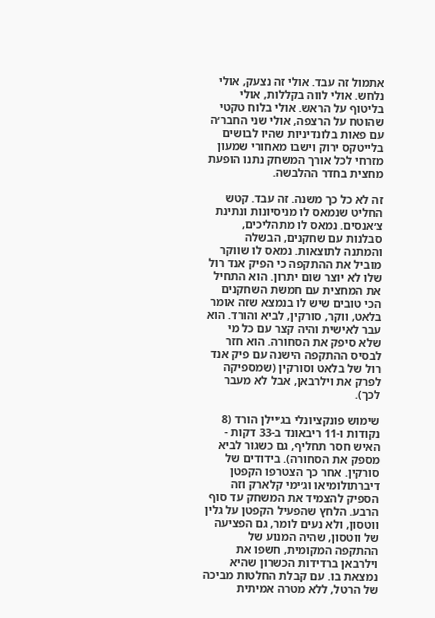אתמול זה עבד. אולי זה נצעק, אולי נלחש. אולי לווה בקללות, אולי בליטוף על הראש. אולי בלוח טקטי שהוטח על הרצפה, אולי שני החבר׳ה עם פאות בלונדיניות שהיו לבושים בלייטקס ירוק וישבו מאחורי שמעון מזרחי לכל אורך המשחק נתנו הופעת מחצית בחדר ההלבשה.

זה לא כל כך משנה. זה עבד. קטש החליט שנמאס לו מניסיונות ונתינת צ׳אנסים. נמאס לו מתהליכים, סבלנות עם שחקנים, הבשלה והמתנה לתוצאות. נמאס לו שווקר מוביל את ההתקפה כי הפיק אנד רול שלו לא יוצר שום יתרון. הוא התחיל את המחצית עם חמשת השחקנים הכי טובים שיש לו בנמצא שזה אומר בלאט, ווקר, סורקין, לביא והורד. הוא עבר לאישית והיה קצר עם כל מי שלא סיפק את הסחורה. הוא חזר לבסיס ההתקפה הישנה עם פיק אנד רול של בלאט וסורקין (שמספיקה לפרק את וילרבאן, אבל לא מעבר לכך).

שימוש פונקציונלי בג׳יילן הורד (8 נקודות ו-11 ריבאונד ב-33 דקות - האיש חסר תחליף, גם כשגור לביא מספק את הסחורה). בידודים של סורקין. אחר כך הצטרפו הקפטן דיברתולומיאו וג׳ימי קלארק וזה הספיק להצמיד את המשחק עד סוף הרבע. הלחץ שהפעיל הקפטן על גלין ווטסון, ולא נעים לומר, גם הפציעה של ווטסון, שהיה המנוע של ההתקפה המקומית, חשפו את וילרבאן ברדידות הכשרון שהיא נמצאת בו. עם קבלת החלטות מביכה של הרטל, ללא מטרה אמיתית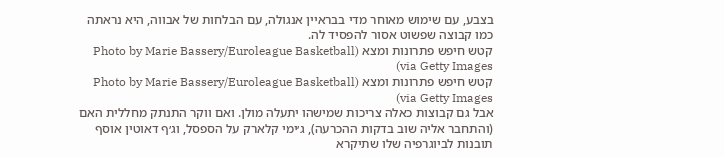בצבע, עם שימוש מאוחר מדי בבראיין אנגולה, עם הבלחות של אבווה, היא נראתה כמו קבוצה שפשוט אסור להפסיד לה.
קטש חיפש פתרונות ומצא (Photo by Marie Bassery/Euroleague Basketball via Getty Images)
קטש חיפש פתרונות ומצא (Photo by Marie Bassery/Euroleague Basketball via Getty Images)
אבל גם קבוצות כאלה צריכות שמישהו יתעלה מולן. ואם ווקר התנתק מחללית האם (והתחבר אליה שוב בדקות ההכרעה), ג׳ימי קלארק על הספסל, וג׳ף דאוטין אוסף תובנות לביוגרפיה שלו שתיקרא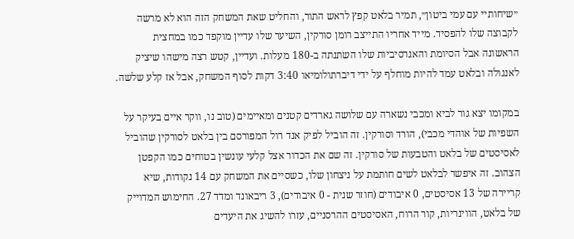״שיחותיי עם עמי ביטון״, תמיר בלאט קפץ לראש התור, והחליט שאת המשחק הזה הוא לא מרשה לקבוצה שלו להפסיד. מייד אחריו התייצב רומן סורקין, השיער שלו עדיין מוקפד כמו במחצית הראשונה אבל הסיומת והאגרסיביות שלו השתנתה ב-180 מעלות. ועדיין, קטש רצה מישהו שיציק לאנגולה ובלאט עמד להיות מוחלף על ידי דיברתולומיאו 3:40 דקות לסוף המשחק, אבל אז קלע שלשה.

במקומו יצא גור לביא ומכבי נשארה עם שלושה גארדים קטנים ומאיימים (טוב נו, ווקר איים בעיקר על השפיות של אוהדי מכבי), הורד וסורקין. זה הוביל לפיק אנד רול המפורסם בין בלאט לסורקין שהוביל לאסיסטים של בלאט והטבעות של סורקין. זה שם את הכדור אצל קלעי עונשין בטוחים כמו הקפטן הצהוב. זה איפשר לבלאט לשים חותמת על ניצחון שלו, כשסיים את המשחק עם 14 נקודות, שיא קריירה של 13 אסיסטים, 0 איבודים (חוזר שנית - 0 איבודים), 3 ריבאונד ומדד 27. החימוש המדוייק של בלאט, הווינריות, קור הרוח, האסיסטים ההרסניים, עזרו להשיג את היעדים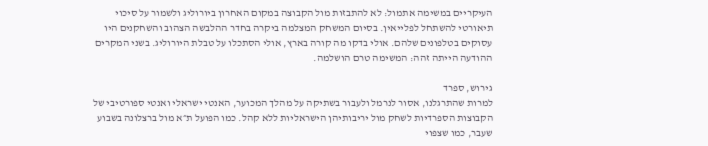העיקריים במשימה אתמול: לא להתבזות מול הקבוצה במקום האחרון ביורוליג ולשמור על סיכוי תיאורטי להשתחל לפלייאין. בסיום המשחק המצלמה ביקרה בחדר ההלבשה הצהוב והשחקנים היו עסוקים בטלפונים שלהם. אולי בדקו מה קורה בארץ, אולי הסתכלו על טבלת היורוליג. בשני המקרים ההודעה הייתה זהה: המשימה טרם הושלמה.

גירוש, ספרד
למרות שהתרגלנו, אסור לנרמל ולעבור בשתיקה על מהלך המכוער, האנטי ישראלי ואנטי ספורטיבי של הקבוצות הספרדיות לשחק מול יריבותיהן הישראליות ללא קהל. כמו הפועל ת״א מול ברצלונה בשבוע שעבר, כמו שצפוי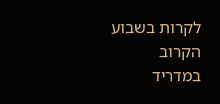לקרות בשבוע הקרוב במדריד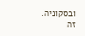ובסקוניה. זה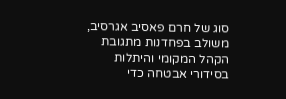סוג של חרם פאסיב אגרסיב, משולב בפחדנות מתגובת הקהל המקומי והיתלות בסידורי אבטחה כדי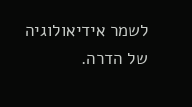לשמר אידיאולוגיה של הדרה.